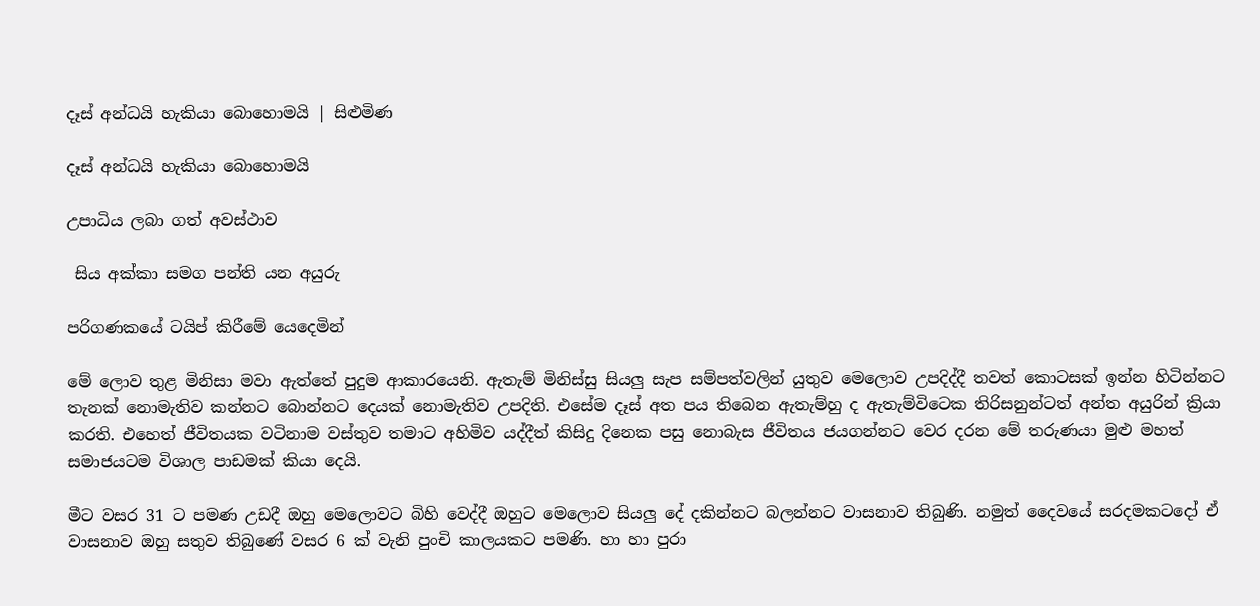දෑස් අන්ධයි හැකියා බොහොමයි | සිළුමිණ

දෑස් අන්ධයි හැකියා බොහොමයි

උපාධිය ලබා ගත් අවස්ථාව

 සිය අක්කා සමග පන්ති යන අයුරු

පරිගණකයේ ටයිප් කිරීමේ යෙදෙමින්

මේ ලොව තුළ මිනිසා මවා ඇත්තේ පුදුම ආකාරයෙනි. ඇතැම් මිනිස්සු සියලු සැප සම්පත්වලින් යුතුව මෙලොව උපදිද්දී තවත් කොටසක් ඉන්න හිටින්නට තැනක් නොමැතිව කන්නට බොන්නට දෙයක් නොමැතිව උපදිති. එසේම දෑස් අත පය තිබෙන ඇතැම්හු ද ඇතැම්විටෙක තිරිසනුන්ටත් අන්ත අයුරින් ක්‍රියා කරති. එහෙත් ජීවිතයක වටිනාම වස්තුව තමාට අහිමිව යද්දීත් කිසිදු දිනෙක පසු නොබැස ජීවිතය ජයගන්නට වෙර දරන මේ තරුණයා මුළු මහත් සමාජයටම විශාල පාඩමක් කියා දෙයි.

මීට වසර 31 ට පමණ උඩදී ඔහු මෙලොවට බිහි වෙද්දී ඔහුට මෙලොව සියලු දේ දකින්නට බලන්නට වාසනාව තිබුණි. නමුත් දෛවයේ සරදමකටදෝ ඒ වාසනාව ඔහු සතුව තිබුණේ වසර 6 ක් වැනි පුංචි කාලයකට පමණි. හා හා පුරා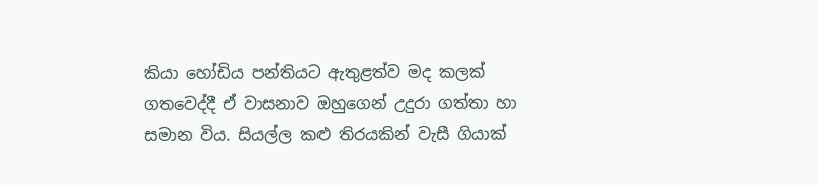කියා හෝඩිය පන්තියට ඇතුළත්ව මද කලක් ගතවෙද්දී ඒ වාසනාව ඔහුගෙන් උදුරා ගත්තා හා සමාන විය. සියල්ල කළු තිරයකින් වැසී ගියාක්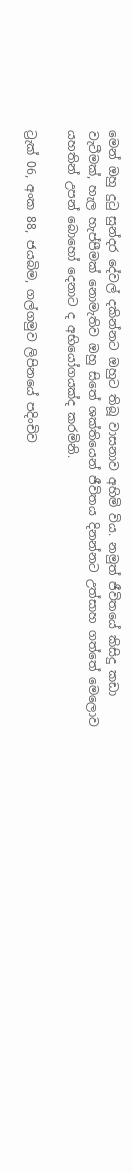මෙන් ඔහු දුටු සුන්දර දේවල් දකින්නට ඔහුට තිබූ වාසනාව අහිමි විය. නමුත් ජීවිතයේ කිසිදු කඩා වැටීමක්, හැල හැප්පීමක් නොමැතිව ඔහු සිතේ ශක්තියෙන් ජීවිතය දිනන්නට උත්සාහ ගත්තේ මෙලොව යහතින් උපන් බොහෝ දෙනාට ද අභියෝගයක්ද කරමිනි.

ට්‍රැක් 06, අංක 88, ජයබිම, ගල්ගමුව ලිපිනයේ පදිංචිව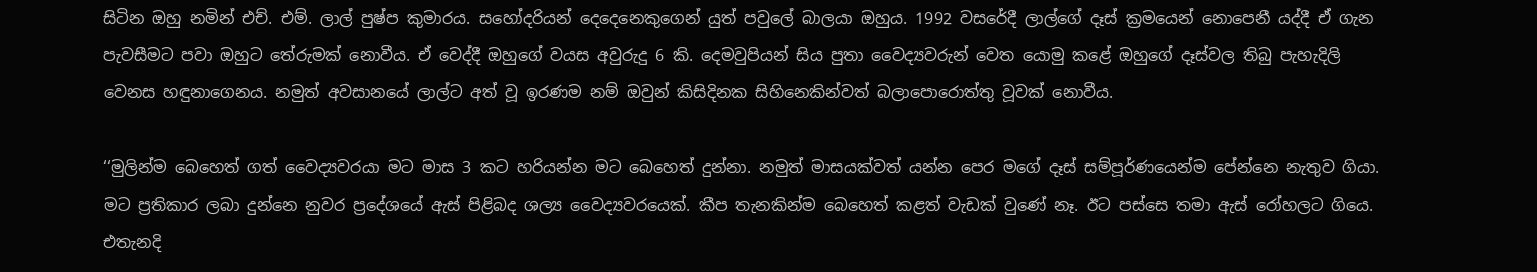සිටින ඔහු නමින් එච්. එම්. ලාල් පුෂ්ප කුමාරය. සහෝදරියන් දෙදෙනෙකුගෙන් යුත් පවුලේ බාලයා ඔහුය. 1992 වසරේදී ලාල්ගේ දෑස් ක්‍රමයෙන් නොපෙනී යද්දී ඒ ගැන පැවසීමට පවා ඔහුට තේරුමක් නොවීය. ඒ වෙද්දී ඔහුගේ වයස අවුරුදු 6 කි. දෙමවුපියන් සිය පුතා වෛද්‍යවරුන් වෙත යොමු කළේ ඔහුගේ දෑස්වල තිබු පැහැදිලි වෙනස හඳුනාගෙනය. නමුත් අවසානයේ ලාල්ට අත් වූ ඉරණම නම් ඔවුන් කිසිදිනක සිහිනෙකින්වත් බලාපොරොත්තු වූවක් නොවීය.

‘‘මුලින්ම බෙහෙත් ගත් වෛද්‍යවරයා මට මාස 3 කට හරියන්න මට බෙහෙත් දුන්නා. නමුත් මාසයක්වත් යන්න පෙර මගේ දෑස් සම්පූර්ණයෙන්ම පේන්නෙ නැතුව ගියා. මට ප්‍රතිකාර ලබා දුන්නෙ නුවර ප්‍රදේශයේ ඇස් පිළිබද ශල්‍ය වෛද්‍යවරයෙක්. කීප තැනකින්ම බෙහෙත් කළත් වැඩක් වුණේ නෑ. ඊට පස්සෙ තමා ඇස් රෝහලට ගියෙ. එතැනදි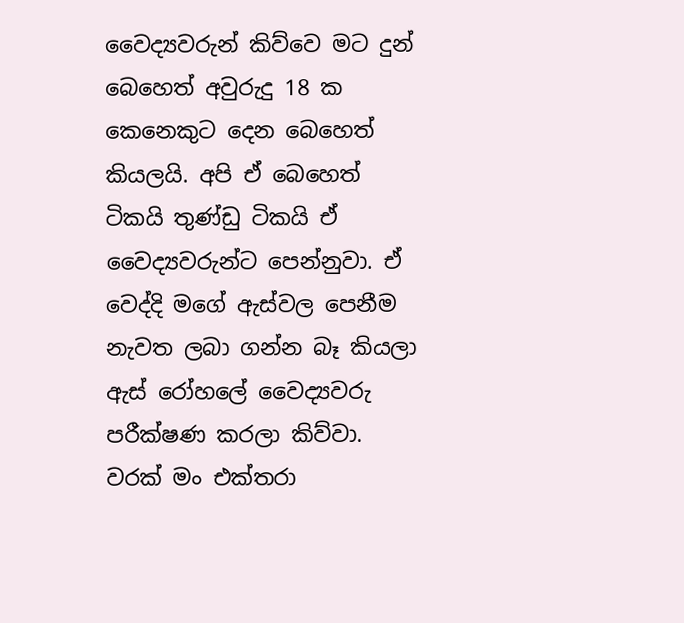වෛද්‍යවරුන් කිව්වෙ මට දුන් බෙහෙත් අවුරුදු 18 ක කෙනෙකුට දෙන බෙහෙත් කියලයි. අපි ඒ බෙහෙත් ටිකයි තුණ්ඩු ටිකයි ඒ වෛද්‍යවරුන්ට පෙන්නුවා. ඒ වෙද්දි මගේ ඇස්වල පෙනීම නැවත ලබා ගන්න බෑ කියලා ඇස් රෝහලේ වෛද්‍යවරු පරීක්ෂණ කරලා කිව්වා. වරක් මං එක්තරා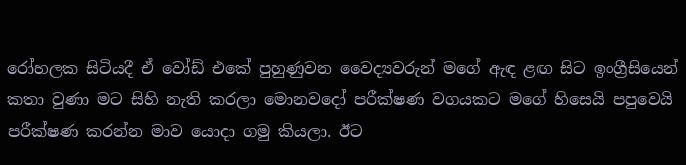රෝහලක සිටියදී ඒ වෝඩ් එකේ පුහුණුවන වෛද්‍යවරුන් මගේ ඇඳ ළඟ සිට ඉංග්‍රීසියෙන් කතා වුණා මට සිහි නැති කරලා මොනවදෝ පරීක්ෂණ වගයකට මගේ හිසෙයි පපුවෙයි පරීක්ෂණ කරන්න මාව යොදා ගමු කියලා. ඊට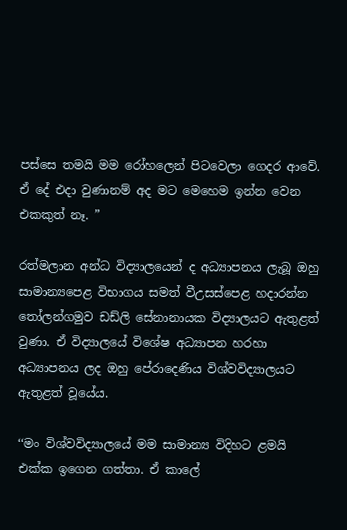පස්සෙ තමයි මම රෝහලෙන් පිටවෙලා ගෙදර ආවේ. ඒ දේ එදා වුණානම් අද මට මෙහෙම ඉන්න වෙන එකකුත් නෑ. ”

රත්මලාන අන්ධ විද්‍යාලයෙන් ද අධ්‍යාපනය ලැබූ ඔහු සාමාන්‍යපෙළ විභාගය සමත් වීඋසස්පෙළ හදාරන්න තෝලන්ගමුව ඩඩ්ලි සේනානායක විද්‍යාලයට ඇතුළත් වුණා. ඒ විද්‍යාලයේ විශේෂ අධ්‍යාපන හරහා අධ්‍යාපනය ලද ඔහු පේරාදෙණිය විශ්වවිද්‍යාලයට ඇතුළත් වූයේය.

‘‘මං විශ්වවිද්‍යාලයේ මම සාමාන්‍ය විදිහට ළමයි එක්ක ඉගෙන ගත්තා. ඒ කාලේ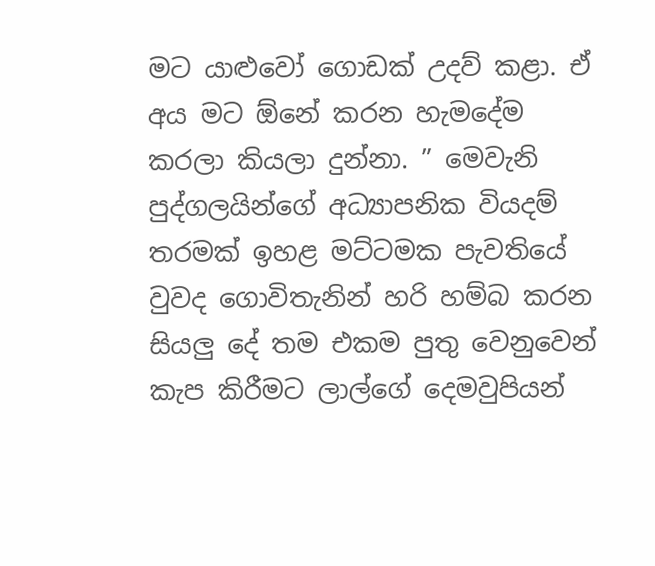මට යාළුවෝ ගොඩක් උදව් කළා. ඒ අය මට ඕනේ කරන හැමදේම කරලා කියලා දුන්නා. ” මෙවැනි පුද්ගලයින්ගේ අධ්‍යාපනික වියදම් තරමක් ඉහළ මට්ටමක පැවතියේ වුවද ගොවිතැනින් හරි හම්බ කරන සියලු දේ තම එකම පුතු වෙනුවෙන් කැප කිරීමට ලාල්ගේ දෙමවුපියන්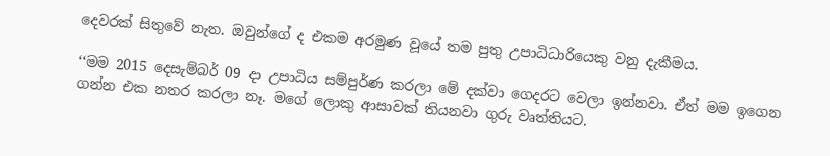දෙවරක් සිතුවේ නැත. ඔවුන්ගේ ද එකම අරමුණ වූයේ තම පුතු උපාධිධාරියෙකු වනු දැකීමය.

‘‘මම 2015 දෙසැම්බර් 09 දා උපාධිය සම්පුර්ණ කරලා මේ දක්වා ගෙදරට වෙලා ඉන්නවා. ඒත් මම ඉගෙන ගන්න එක නතර කරලා නෑ. මගේ ලොකු ආසාවක් තියනවා ගුරු වෘත්තියට.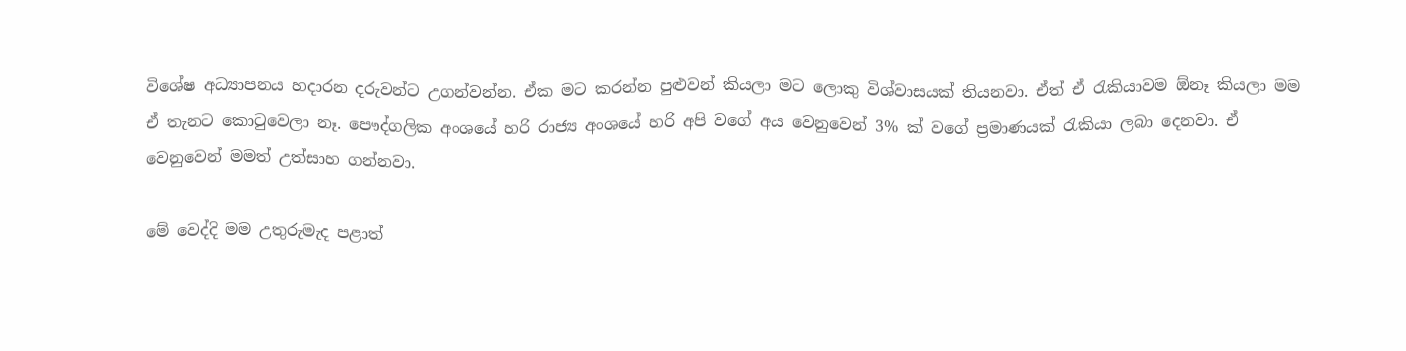විශේෂ අධ්‍යාපනය හදාරන දරුවන්ට උගන්වන්න. ඒක මට කරන්න පුළුවන් කියලා මට ලොකු විශ්වාසයක් තියනවා. ඒත් ඒ රැකියාවම ඕනෑ කියලා මම ඒ තැනට කොටුවෙලා නෑ. පෞද්ගලික අංශයේ හරි රාජ්‍ය අංශයේ හරි අපි වගේ අය වෙනුවෙන් 3% ක් වගේ ප්‍රමාණයක් රැකියා ලබා දෙනවා. ඒ වෙනුවෙන් මමත් උත්සාහ ගන්නවා.

මේ වෙද්දි මම උතුරුමැද පළාත්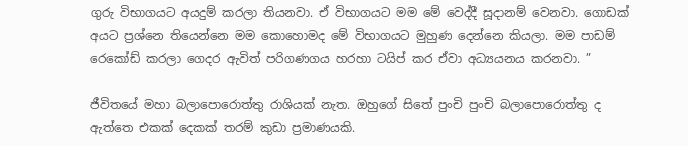ගුරු විභාගයට අයදුම් කරලා තියනවා. ඒ විභාගයට මම මේ වෙද්දී සූදානම් වෙනවා. ගොඩක් අයට ප්‍රශ්නෙ තියෙන්නෙ මම කොහොමද මේ විභාගයට මුහුණ දෙන්නෙ කියලා. මම පාඩම් රෙකෝඩ් කරලා ගෙදර ඇවිත් පරිගණගය හරහා ටයිප් කර ඒවා අධ්‍යයනය කරනවා. ”

ජීවිතයේ මහා බලාපොරොත්තු රාශියක් නැත. ඔහුගේ සිතේ පුංචි පුංචි බලාපොරොත්තු ද ඇත්තෙ එකක් දෙකක් තරම් කුඩා ප්‍රමාණයකි.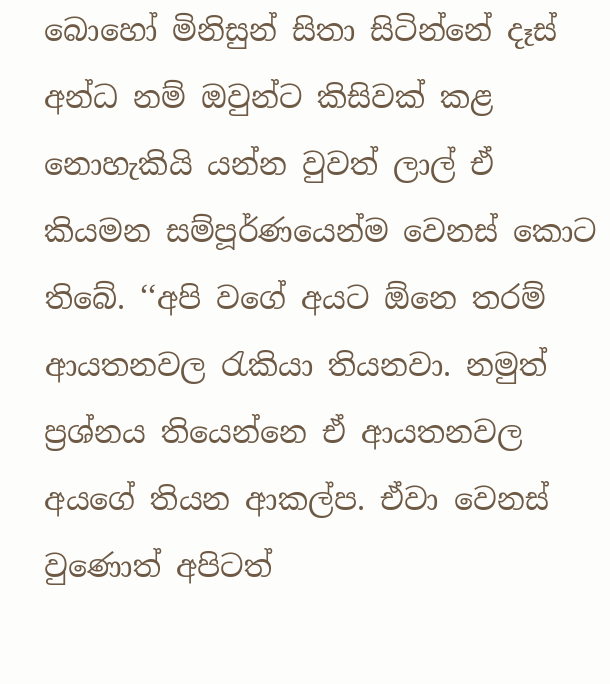බොහෝ මිනිසුන් සිතා සිටින්නේ දෑස් අන්ධ නම් ඔවුන්ට කිසිවක් කළ නොහැකියි යන්න වුවත් ලාල් ඒ කියමන සම්පූර්ණයෙන්ම වෙනස් කොට තිබේ. ‘‘අපි වගේ අයට ඕනෙ තරම් ආයතනවල රැකියා තියනවා. නමුත් ප්‍රශ්නය තියෙන්නෙ ඒ ආයතනවල අයගේ තියන ආකල්ප. ඒවා වෙනස් වුණොත් අපිටත්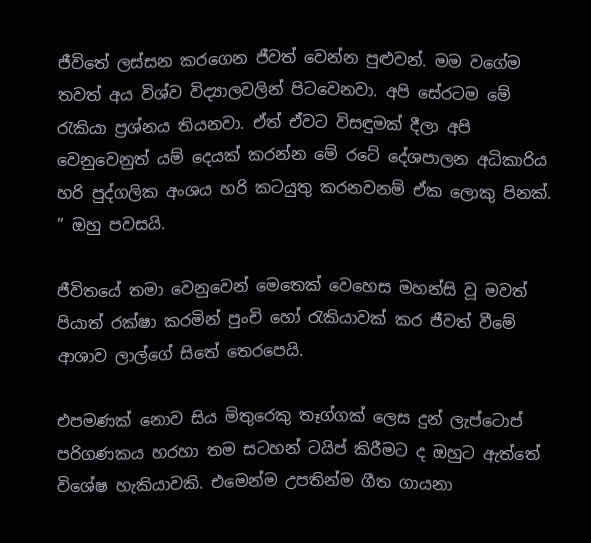ජීවිතේ ලස්සන කරගෙන ජීවත් වෙන්න පුළුවන්. මම වගේම තවත් අය විශ්ව විද්‍යාලවලින් පිටවෙනවා. අපි සේරටම මේ රැකියා ප්‍රශ්නය තියනවා. ඒත් ඒවට විසඳුමක් දීලා අපි වෙනුවෙනුත් යම් දෙයක් කරන්න මේ රටේ දේශපාලන අධිකාරිය හරි පුද්ගලික අංශය හරි කටයුතු කරනවනම් ඒක ලොකු පිනක්. ” ඔහු පවසයි.

ජීවිතයේ තමා වෙනුවෙන් මෙතෙක් වෙහෙස මහන්සි වූ මවත් පියාත් රක්ෂා කරමින් පුංචි හෝ රැකියාවක් කර ජීවත් වීමේ ආශාව ලාල්ගේ සිතේ තෙරපෙයි.

එපමණක් නොව සිය මිතුරෙකු තෑග්ගක් ලෙස දුන් ලැප්ටොප් පරිගණකය හරහා තම සටහන් ටයිප් කිරීමට ද ඔහුට ඇත්තේ විශේෂ හැකියාවකි. එමෙන්ම උපතින්ම ගීත ගායනා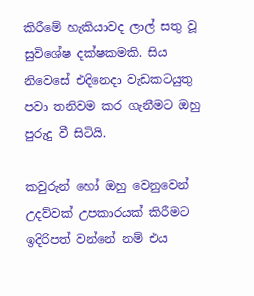කිරීමේ හැකියාවද ලාල් සතු වූ සුවිශේෂ දක්ෂකමකි. සිය නිවෙසේ එදිනෙදා වැඩකටයුතු පවා තනිවම කර ගැනීමට ඔහු පුරුදු වී සිටියි.

කවුරුන් හෝ ඔහු වෙනුවෙන් උදව්වක් උපකාරයක් කිරීමට ඉදිරිපත් වන්නේ නම් එය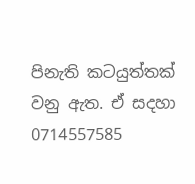පිනැති කටයුත්තක් වනු ඇත. ඒ සදහා 0714557585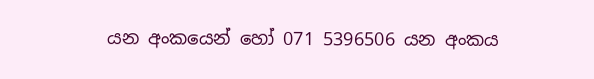යන අංකයෙන් හෝ 071 5396506 යන අංකය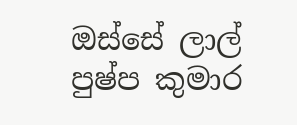ඔස්සේ ලාල් පුෂ්ප කුමාර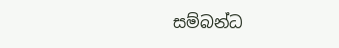සම්බන්ධ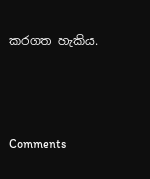කරගත හැකිය.



Comments